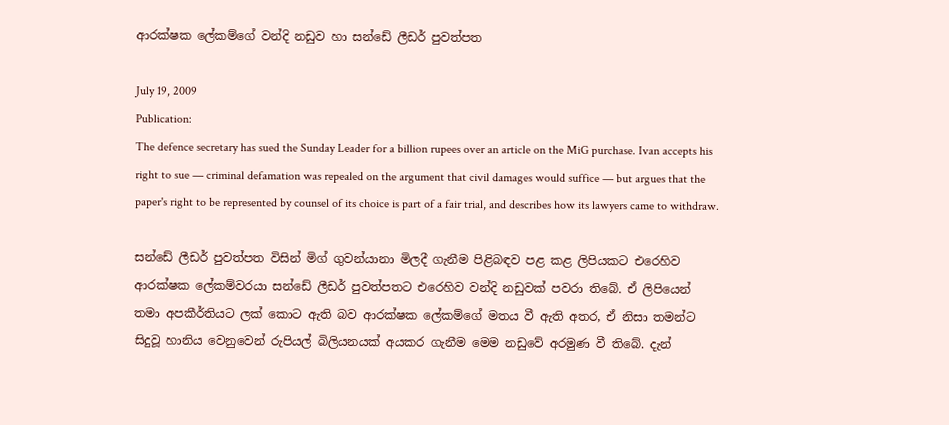ආරක්ෂක ලේකම්ගේ වන්දි නඩුව හා සන්ඩේ ලීඩර් පුවත්පත

July 19, 2009
Publication:
The defence secretary has sued the Sunday Leader for a billion rupees over an article on the MiG purchase. Ivan accepts his right to sue — criminal defamation was repealed on the argument that civil damages would suffice — but argues that the paper's right to be represented by counsel of its choice is part of a fair trial, and describes how its lawyers came to withdraw.

සන්ඩේ ලීඩර් පුවත්පත විසින් මිග් ගුවන්යානා මිලදී ගැනීම පිළිබඳව පළ කළ ලිපියකට එරෙහිව ආරක්ෂක ලේකම්වරයා සන්ඩේ ලීඩර් පුවත්පතට එරෙහිව වන්දි නඩුවක් පවරා තිබේ. ඒ ලිපියෙන් තමා අපකීර්තියට ලක් කොට ඇති බව ආරක්ෂක ලේකම්ගේ මතය වී ඇති අතර, ඒ නිසා තමන්ට සිදුවූ හානිය වෙනුවෙන් රුපියල් බිලියනයක් අයකර ගැනීම මෙම නඩුවේ අරමුණ වී තිබේ. දැන්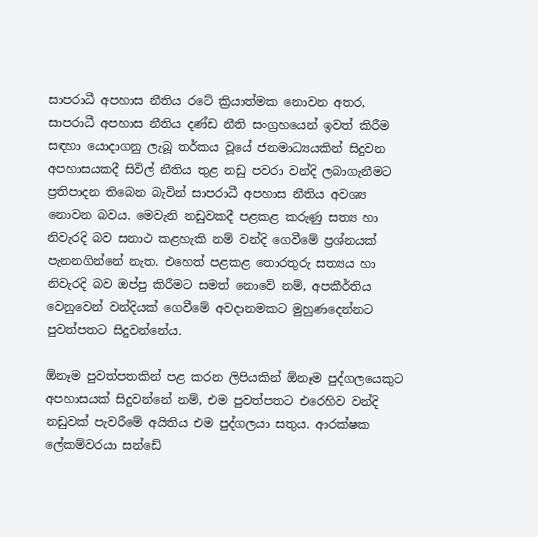සාපරාධී අපහාස නීතිය රටේ ක්‍රියාත්මක නොවන අතර, සාපරාධී අපහාස නීතිය දණ්ඩ නීති සංග්‍රහයෙන් ඉවත් කිරීම සඳහා යොදාගනු ලැබූ තර්කය වූයේ ජනමාධ්‍යයකින් සිදුවන අපහාසයකදී සිවිල් නීතිය තුළ නඩු පවරා වන්දි ලබාගැනීමට ප්‍රතිපාදන තිබෙන බැවින් සාපරාධී අපහාස නීතිය අවශ්‍ය නොවන බවය. මෙවැනි නඩුවකදී පළකළ කරුණු සත්‍ය හා නිවැරදි බව සනාථ කළහැකි නම් වන්දි ගෙවීමේ ප්‍රශ්නයක් පැනනගින්නේ නැත. එහෙත් පළකළ තොරතුරු සත්‍යය හා නිවැරදි බව ඔප්පු කිරීමට සමත් නොවේ නම්, අපකීර්තිය වෙනුවෙන් වන්දියක් ගෙවීමේ අවදානමකට මුහුණදෙන්නට පුවත්පතට සිදුවන්නේය.

ඕනෑම පුවත්පතකින් පළ කරන ලිපියකින් ඕනෑම පුද්ගලයෙකුට අපහාසයක් සිදුවන්නේ නම්, එම පුවත්පතට එරෙහිව වන්දි නඩුවක් පැවරීමේ අයිතිය එම පුද්ගලයා සතුය. ආරක්ෂක ලේකම්වරයා සන්ඩේ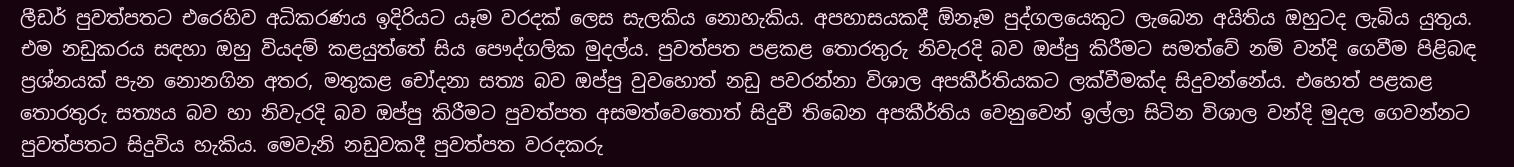ලීඩර් පුවත්පතට එරෙහිව අධිකරණය ඉදිරියට යෑම වරදක් ලෙස සැලකිය නොහැකිය. අපහාසයකදී ඕනෑම පුද්ගලයෙකුට ලැබෙන අයිතිය ඔහුටද ලැබිය යුතුය. එම නඩුකරය සඳහා ඔහු වියදම් කළයුත්තේ සිය පෞද්ගලික මුදල්ය. පුවත්පත පළකළ තොරතුරු නිවැරදි බව ඔප්පු කිරීමට සමත්වේ නම් වන්දි ගෙවීම පිළිබඳ ප්‍රශ්නයක් පැන නොනගින අතර, මතුකළ චෝදනා සත්‍ය බව ඔප්පු වුවහොත් නඩු පවරන්නා විශාල අපකීර්තියකට ලක්වීමක්ද සිදුවන්නේය. එහෙත් පළකළ තොරතුරු සත්‍යය බව හා නිවැරදි බව ඔප්පු කිරීමට පුවත්පත අසමත්වෙතොත් සිදුවී තිබෙන අපකීර්තිය වෙනුවෙන් ඉල්ලා සිටින විශාල වන්දි මුදල ගෙවන්නට පුවත්පතට සිදුවිය හැකිය. මෙවැනි නඩුවකදී පුවත්පත වරදකරු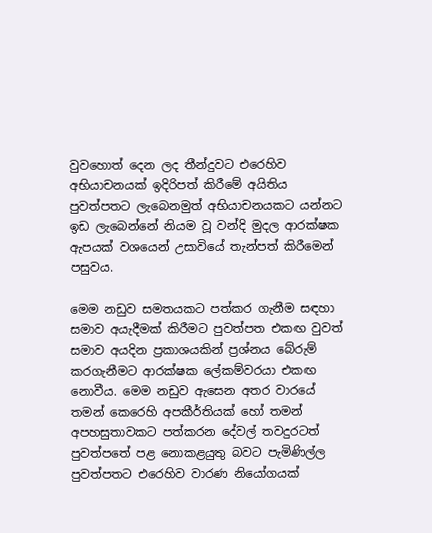වුවහොත් දෙන ලද තීන්දුවට එරෙහිව අභියාචනයක් ඉදිරිපත් කිරීමේ අයිතිය පුවත්පතට ලැබෙනමුත් අභියාචනයකට යන්නට ඉඩ ලැබෙන්නේ නියම වූ වන්දි මුදල ආරක්ෂක ඇපයක් වශයෙන් උසාවියේ තැන්පත් කිරීමෙන් පසුවය.

මෙම නඩුව සමතයකට පත්කර ගැනීම සඳහා සමාව අයැදීමක් කිරීමට පුවත්පත එකඟ වුවත් සමාව අයදින ප්‍රකාශයකින් ප්‍රශ්නය බේරුම් කරගැනීමට ආරක්ෂක ලේකම්වරයා එකඟ නොවීය. මෙම නඩුව ඇසෙන අතර වාරයේ තමන් කෙරෙහි අපකීර්තියක් හෝ තමන් අපහසුතාවකට පත්කරන දේවල් තවදුරටත් පුවත්පතේ පළ නොකළයුතු බවට පැමිණිල්ල පුවත්පතට එරෙහිව වාරණ නියෝගයක්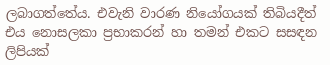ලබාගත්තේය. එවැනි වාරණ නියෝගයක් තිබියදීත් එය නොසලකා ප්‍රභාකරන් හා තමන් එකට සසඳන ලිපියක්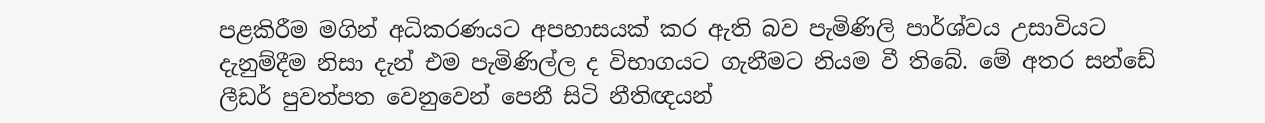පළකිරීම මගින් අධිකරණයට අපහාසයක් කර ඇති බව පැමිණිලි පාර්ශ්වය උසාවියට දැනුම්දීම නිසා දැන් එම පැමිණිල්ල ද විභාගයට ගැනීමට නියම වී තිබේ. මේ අතර සන්ඩේ ලීඩර් පුවත්පත වෙනුවෙන් පෙනී සිටි නීතිඥයන්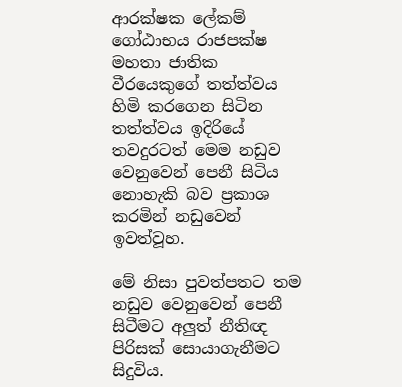ආරක්ෂක ලේකම් ගෝඨාභය රාජපක්ෂ මහතා ජාතික වීරයෙකුගේ තත්ත්වය හිමි කරගෙන සිටින තත්ත්වය ඉදිරියේ තවදුරටත් මෙම නඩුව වෙනුවෙන් පෙනී සිටිය නොහැකි බව ප්‍රකාශ කරමින් නඩුවෙන් ඉවත්වූහ.

මේ නිසා පුවත්පතට තම නඩුව වෙනුවෙන් පෙනී සිටීමට අලුත් නීතිඥ පිරිසක් සොයාගැනීමට සිදුවිය.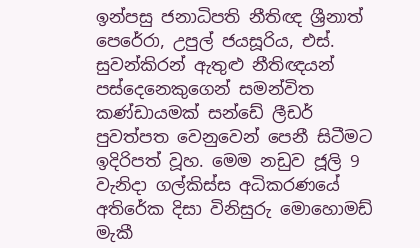ඉන්පසු ජනාධිපති නීතිඥ ශ්‍රීනාත් පෙරේරා, උපුල් ජයසූරිය, එස්. සුවන්කිරන් ඇතුළු නීතිඥයන් පස්දෙනෙකුගෙන් සමන්විත කණ්ඩායමක් සන්ඩේ ලීඩර් පුවත්පත වෙනුවෙන් පෙනී සිටීමට ඉදිරිපත් වූහ. මෙම නඩුව ජූලි 9 වැනිදා ගල්කිස්ස අධිකරණයේ අතිරේක දිසා විනිසුරු මොහොමඩ් මැකී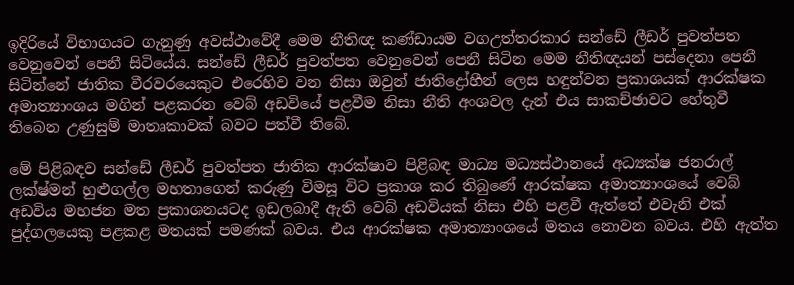ඉදිරියේ විභාගයට ගැනුණු අවස්ථාවේදී මෙම නීතිඥ කණ්ඩායම වගඋත්තරකාර සන්ඩේ ලීඩර් පුවත්පත වෙනුවෙන් පෙනී සිටියේය. සන්ඩේ ලීඩර් පුවත්පත වෙනුවෙන් පෙනී සිටින මෙම නීතිඥයන් පස්දෙනා පෙනී සිටින්නේ ජාතික වීරවරයෙකුට එරෙහිව වන නිසා ඔවුන් ජාතිද්‍රෝහීන් ලෙස හඳුන්වන ප්‍රකාශයක් ආරක්ෂක අමාත්‍යාංශය මගින් පළකරන වෙබ් අඩවියේ පළවීම නිසා නීති අංශවල දැන් එය සාකච්ඡාවට හේතුවී තිබෙන උණුසුම් මාතෘකාවක් බවට පත්වී තිබේ.

මේ පිළිබඳව සන්ඩේ ලීඩර් පුවත්පත ජාතික ආරක්ෂාව පිළිබඳ මාධ්‍ය මධ්‍යස්ථානයේ අධ්‍යක්ෂ ජනරාල් ලක්ෂ්මන් හුළුගල්ල මහතාගෙන් කරුණු විමසූ විට ප්‍රකාශ කර තිබුණේ ආරක්ෂක අමාත්‍යාංශයේ වෙබ් අඩවිය මහජන මත ප්‍රකාශනයටද ඉඩලබාදී ඇති වෙබ් අඩවියක් නිසා එහි පළවී ඇත්තේ එවැනි එක් පුද්ගලයෙකු පළකළ මතයක් පමණක් බවය. එය ආරක්ෂක අමාත්‍යාංශයේ මතය නොවන බවය. එහි ඇත්ත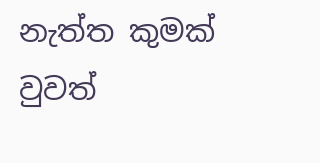නැත්ත කුමක් වුවත්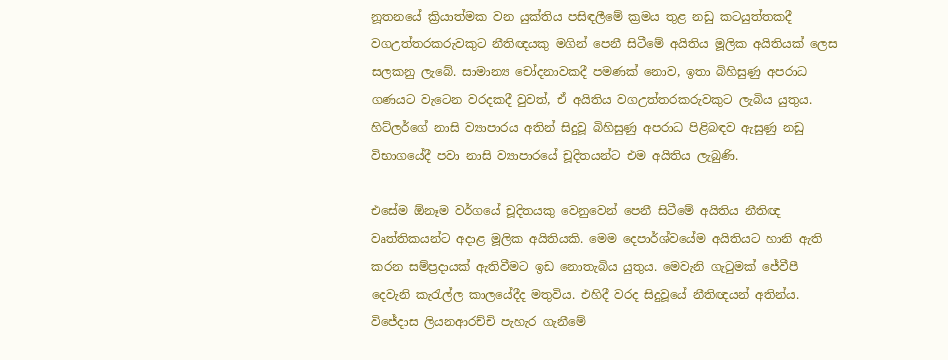නූතනයේ ක්‍රියාත්මක වන යුක්තිය පසිඳලීමේ ක්‍රමය තුළ නඩු කටයුත්තකදී වගඋත්තරකරුවකුට නීතිඥයකු මගින් පෙනී සිටීමේ අයිතිය මූලික අයිතියක් ලෙස සලකනු ලැබේ. සාමාන්‍ය චෝදනාවකදී පමණක් නොව, ඉතා බිහිසුණු අපරාධ ගණයට වැටෙන වරදකදී වුවත්, ඒ අයිතිය වගඋත්තරකරුවකුට ලැබිය යුතුය. හිට්ලර්ගේ නාසි ව්‍යාපාරය අතින් සිදුවූ බිහිසුණු අපරාධ පිළිබඳව ඇසුණු නඩු විභාගයේදී පවා නාසි ව්‍යාපාරයේ චූදිතයන්ට එම අයිතිය ලැබුණි.

එසේම ඕනෑම වර්ගයේ චූදිතයකු වෙනුවෙන් පෙනී සිටීමේ අයිතිය නීතිඥ වෘත්තිකයන්ට අදාළ මූලික අයිතියකි. මෙම දෙපාර්ශ්වයේම අයිතියට හානි ඇති කරන සම්ප්‍රදායක් ඇතිවීමට ඉඩ නොතැබිය යුතුය. මෙවැනි ගැටුමක් ජේවීපී දෙවැනි කැරැල්ල කාලයේදීද මතුවිය. එහිදී වරද සිදුවූයේ නීතිඥයන් අතින්ය. විජේදාස ලියනආරච්චි පැහැර ගැනීමේ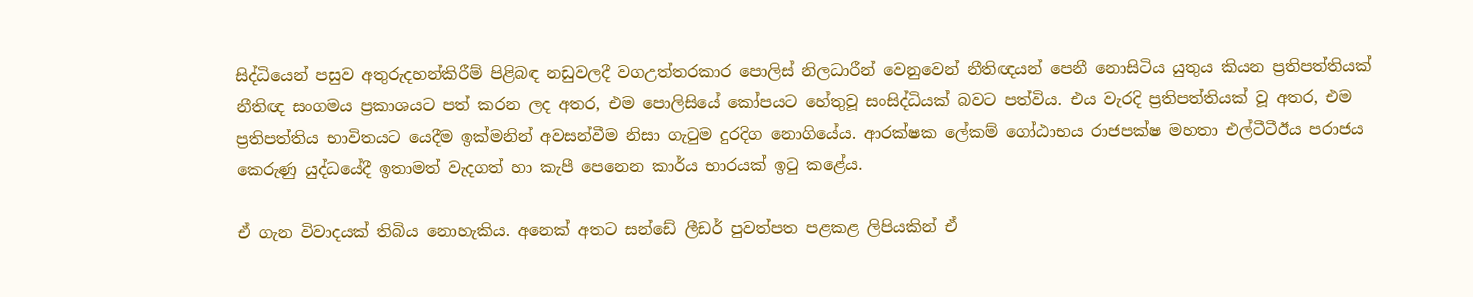සිද්ධියෙන් පසුව අතුරුදහන්කිරීම් පිළිබඳ නඩුවලදී වගඋත්තරකාර පොලිස් නිලධාරීන් වෙනුවෙන් නීතිඥයන් පෙනී නොසිටිය යුතුය කියන ප්‍රතිපත්තියක් නීතිඥ සංගමය ප්‍රකාශයට පත් කරන ලද අතර, එම පොලිසියේ කෝපයට හේතුවූ සංසිද්ධියක් බවට පත්විය. එය වැරදි ප්‍රතිපත්තියක් වූ අතර, එම ප්‍රතිපත්තිය භාවිතයට යෙදීම ඉක්මනින් අවසන්වීම නිසා ගැටුම දුරදිග නොගියේය. ආරක්ෂක ලේකම් ගෝඨාභය රාජපක්ෂ මහතා එල්ටීටීඊය පරාජය කෙරුණු යුද්ධයේදී ඉතාමත් වැදගත් හා කැපී පෙනෙන කාර්ය භාරයක් ඉටු කළේය.

ඒ ගැන විවාදයක් තිබිය නොහැකිය. අනෙක් අතට සන්ඩේ ලීඩර් පුවත්පත පළකළ ලිපියකින් ඒ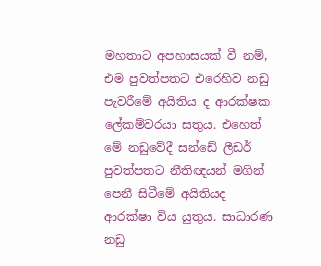මහතාට අපහාසයක් වී නම්, එම පුවත්පතට එරෙහිව නඩු පැවරීමේ අයිතිය ද ආරක්ෂක ලේකම්වරයා සතුය. එහෙත් මේ නඩුවේදී සන්ඩේ ලීඩර් පුවත්පතට නීතිඥයන් මගින් පෙනී සිටීමේ අයිතියද ආරක්ෂා විය යුතුය. සාධාරණ නඩු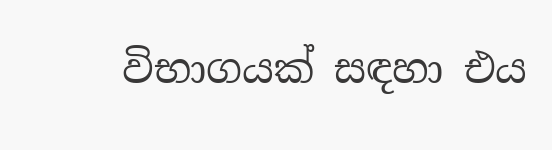විභාගයක් සඳහා එය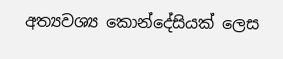අත්‍යවශ්‍ය කොන්දේසියක් ලෙස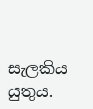සැලකිය යුතුය.